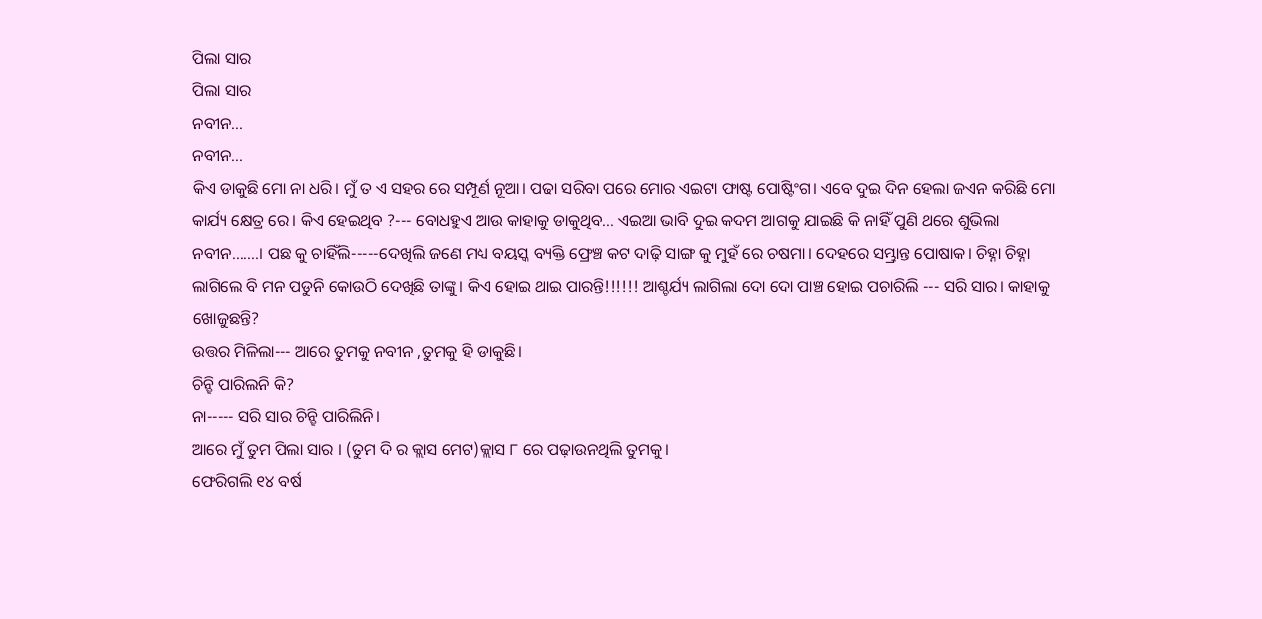ପିଲା ସାର
ପିଲା ସାର
ନବୀନ...
ନବୀନ...
କିଏ ଡାକୁଛି ମୋ ନା ଧରି। ମୁଁ ତ ଏ ସହର ରେ ସମ୍ପୂର୍ଣ ନୂଆ। ପଢା ସରିବା ପରେ ମୋର ଏଇଟା ଫାଷ୍ଟ ପୋଷ୍ଟିଂଗ। ଏବେ ଦୁଇ ଦିନ ହେଲା ଜଏନ କରିଛି ମୋ କାର୍ଯ୍ୟ କ୍ଷେତ୍ର ରେ। କିଏ ହେଇଥିବ ?--- ବୋଧହୁଏ ଆଉ କାହାକୁ ଡାକୁଥିବ... ଏଇଆ ଭାବି ଦୁଇ କଦମ ଆଗକୁ ଯାଇଛି କି ନାହିଁ ପୁଣି ଥରେ ଶୁଭିଲା ନବୀନ.......। ପଛ କୁ ଚାହିଁଲି-----ଦେଖିଲି ଜଣେ ମଧ୍ୟ ବୟସ୍କ ବ୍ୟକ୍ତି ଫ୍ରେଞ୍ଚ କଟ ଦାଢ଼ି ସାଙ୍ଗ କୁ ମୁହଁ ରେ ଚଷମା। ଦେହରେ ସମ୍ଭ୍ରାନ୍ତ ପୋଷାକ। ଚିହ୍ନା ଚିହ୍ନା ଲାଗିଲେ ବି ମନ ପଡୁନି କୋଉଠି ଦେଖିଛି ତାଙ୍କୁ। କିଏ ହୋଇ ଥାଇ ପାରନ୍ତି!!!!!! ଆଶ୍ଚର୍ଯ୍ୟ ଲାଗିଲା ଦୋ ଦୋ ପାଞ୍ଚ ହୋଇ ପଚାରିଲି --- ସରି ସାର। କାହାକୁ ଖୋଜୁଛନ୍ତି?
ଉତ୍ତର ମିଳିଲା--- ଆରେ ତୁମକୁ ନବୀନ ,ତୁମକୁ ହି ଡାକୁଛି।
ଚିନ୍ହି ପାରିଲନି କି?
ନା----- ସରି ସାର ଚିନ୍ହି ପାରିଲିନି।
ଆରେ ମୁଁ ତୁମ ପିଲା ସାର । (ତୁମ ଦି ର କ୍ଲାସ ମେଟ)କ୍ଲାସ ୮ ରେ ପଢ଼ାଉନଥିଲି ତୁମକୁ।
ଫେରିଗଲି ୧୪ ବର୍ଷ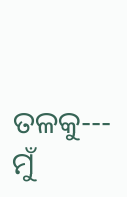ତଳକୁ---
ମୁଁ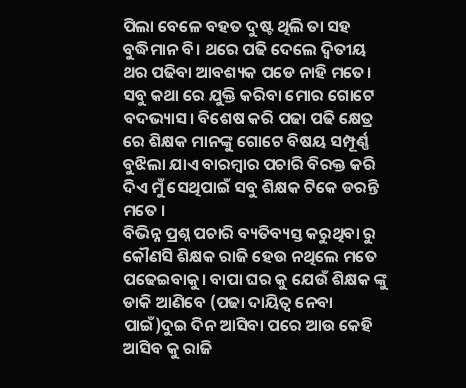ପିଲା ବେଳେ ବହତ ଦୁଷ୍ଟ ଥିଲି ତା ସହ ବୁଦ୍ଧିମାନ ବି। ଥରେ ପଢି ଦେଲେ ଦ୍ୱିତୀୟ ଥର ପଢିବା ଆବଶ୍ୟକ ପଡେ ନାହି ମତେ। ସବୁ କଥା ରେ ଯୁକ୍ତି କରିବା ମୋର ଗୋଟେ ବଦଭ୍ୟାସ। ବିଶେଷ କରି ପଢା ପଢି କ୍ଷେତ୍ର ରେ ଶିକ୍ଷକ ମାନଙ୍କୁ ଗୋଟେ ବିଷୟ ସମ୍ପୂର୍ଣ୍ଣ ବୁଝିଲା ଯାଏ ବାରମ୍ବାର ପଚାରି ବିରକ୍ତ କରି ଦିଏ ମୁଁ ସେଥିପାଇଁ ସବୁ ଶିକ୍ଷକ ଟିକେ ଡରନ୍ତି ମତେ ।
ବିଭିନ୍ନ ପ୍ରଶ୍ନ ପଚାରି ବ୍ୟତିବ୍ୟସ୍ତ କରୁଥିବା ରୁ କୌଣସି ଶିକ୍ଷକ ରାଜି ହେଉ ନଥିଲେ ମତେ ପଢେଇବାକୁ। ବାପା ଘର କୁ ଯେଉଁ ଶିକ୍ଷକ ଙ୍କୁ ଡାକି ଆଣିବେ (ପଢା ଦାୟିତ୍ୱ ନେବା ପାଇଁ)ଦୁଇ ଦିନ ଆସିବା ପରେ ଆଉ କେହି ଆସିବ କୁ ରାଜି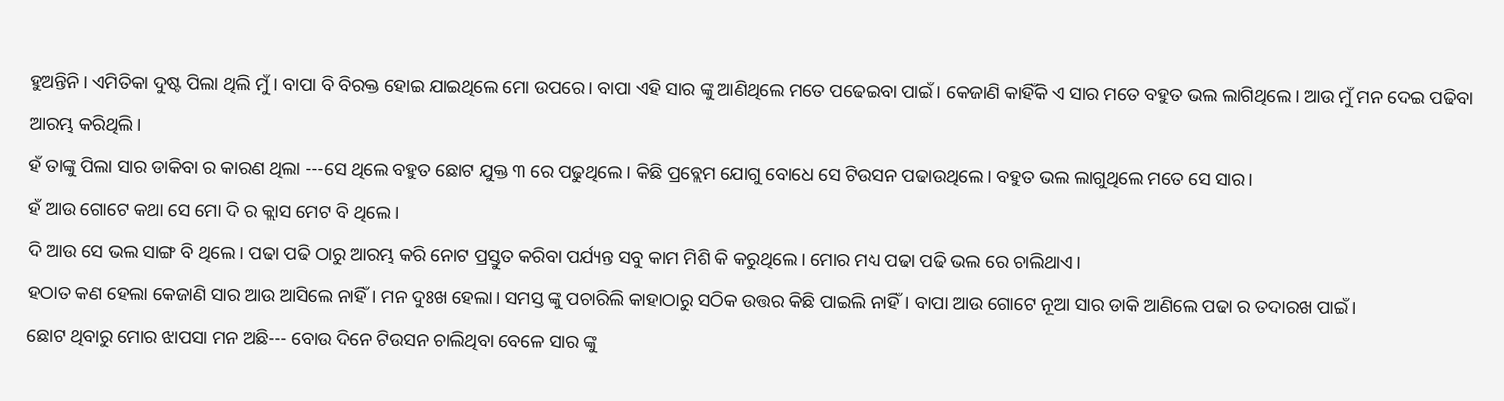ହୁଅନ୍ତିନି। ଏମିତିକା ଦୁଷ୍ଟ ପିଲା ଥିଲି ମୁଁ । ବାପା ବି ବିରକ୍ତ ହୋଇ ଯାଇଥିଲେ ମୋ ଉପରେ। ବାପା ଏହି ସାର ଙ୍କୁ ଆଣିଥିଲେ ମତେ ପଢେଇବା ପାଇଁ। କେଜାଣି କାହିଁକି ଏ ସାର ମତେ ବହୁତ ଭଲ ଲାଗିଥିଲେ। ଆଉ ମୁଁ ମନ ଦେଇ ପଢିବା ଆରମ୍ଭ କରିଥିଲି।
ହଁ ତାଙ୍କୁ ପିଲା ସାର ଡାକିବା ର କାରଣ ଥିଲା ---ସେ ଥିଲେ ବହୁତ ଛୋଟ ଯୁକ୍ତ ୩ ରେ ପଢୁଥିଲେ। କିଛି ପ୍ରବ୍ଲେମ ଯୋଗୁ ବୋଧେ ସେ ଟିଉସନ ପଢାଉଥିଲେ। ବହୁତ ଭଲ ଲାଗୁଥିଲେ ମତେ ସେ ସାର।
ହଁ ଆଉ ଗୋଟେ କଥା ସେ ମୋ ଦି ର କ୍ଲାସ ମେଟ ବି ଥିଲେ।
ଦି ଆଉ ସେ ଭଲ ସାଙ୍ଗ ବି ଥିଲେ। ପଢା ପଢି ଠାରୁ ଆରମ୍ଭ କରି ନୋଟ ପ୍ରସ୍ତୁତ କରିବା ପର୍ଯ୍ୟନ୍ତ ସବୁ କାମ ମିଶି କି କରୁଥିଲେ। ମୋର ମଧ୍ୟ ପଢା ପଢି ଭଲ ରେ ଚାଲିଥାଏ।
ହଠାତ କଣ ହେଲା କେଜାଣି ସାର ଆଉ ଆସିଲେ ନାହିଁ। ମନ ଦୁଃଖ ହେଲା। ସମସ୍ତ ଙ୍କୁ ପଚାରିଲି କାହାଠାରୁ ସଠିକ ଉତ୍ତର କିଛି ପାଇଲି ନାହିଁ। ବାପା ଆଉ ଗୋଟେ ନୂଆ ସାର ଡାକି ଆଣିଲେ ପଢା ର ତଦାରଖ ପାଇଁ।
ଛୋଟ ଥିବାରୁ ମୋର ଝାପସା ମନ ଅଛି--- ବୋଉ ଦିନେ ଟିଉସନ ଚାଲିଥିବା ବେଳେ ସାର ଙ୍କୁ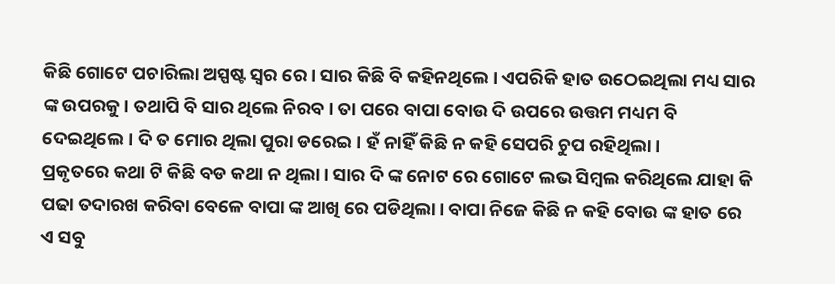କିଛି ଗୋଟେ ପଚାରିଲା ଅସ୍ପଷ୍ଟ ସ୍ୱର ରେ। ସାର କିଛି ବି କହିନଥିଲେ । ଏପରିକି ହାତ ଉଠେଇଥିଲା ମଧ୍ୟ ସାର ଙ୍କ ଉପରକୁ। ତଥାପି ବି ସାର ଥିଲେ ନିରବ। ତା ପରେ ବାପା ବୋଉ ଦି ଉପରେ ଉତ୍ତମ ମଧ୍ୟମ ବି ଦେଇଥିଲେ। ଦି ତ ମୋର ଥିଲା ପୁରା ଡରେଇ। ହଁ ନାହିଁ କିଛି ନ କହି ସେପରି ଚୁପ ରହିଥିଲା।
ପ୍ରକୃତରେ କଥା ଟି କିଛି ବଡ କଥା ନ ଥିଲା। ସାର ଦି ଙ୍କ ନୋଟ ରେ ଗୋଟେ ଲଭ ସିମ୍ବଲ କରିଥିଲେ ଯାହା କି ପଢା ତଦାରଖ କରିବା ବେଳେ ବାପା ଙ୍କ ଆଖି ରେ ପଡିଥିଲା। ବାପା ନିଜେ କିଛି ନ କହି ବୋଉ ଙ୍କ ହାତ ରେ ଏ ସବୁ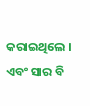କରାଇଥିଲେ । ଏବଂ ସାର ବି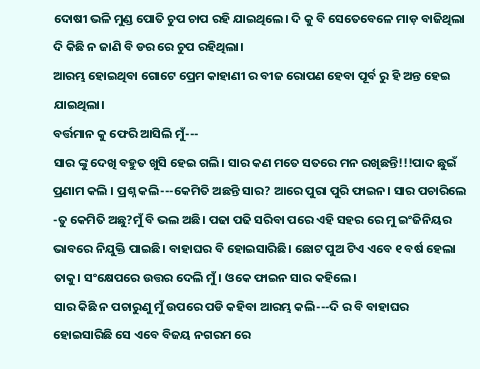ଦୋଷୀ ଭଳି ମୁଣ୍ଡ ପୋତି ଚୁପ ଚାପ ରହି ଯାଇଥିଲେ। ଦି କୁ ବି ସେତେବେଳେ ମାଡ଼ ବାଜିଥିଲା ଦି କିଛି ନ ଜାଣି ବି ଡର ରେ ଚୁପ ରହିଥିଲା।
ଆରମ୍ଭ ହୋଇଥିବା ଗୋଟେ ପ୍ରେମ କାହାଣୀ ର ବୀଜ ରୋପଣ ହେବା ପୂର୍ବ ରୁ ହି ଅନ୍ତ ହେଇ ଯାଇଥିଲା।
ବର୍ତ୍ତମାନ କୁ ଫେରି ଆସିଲି ମୁଁ---
ସାର ଙ୍କୁ ଦେଖି ବହୁତ ଖୁସି ହେଇ ଗଲି। ସାର କଣ ମତେ ସତରେ ମନ ରଖିଛନ୍ତି!!!ପାଦ ଛୁଇଁ ପ୍ରଣାମ କଲି । ପ୍ରଶ୍ନ କଲି---କେମିତି ଅଛନ୍ତି ସାର? ଆରେ ପୁରା ପୁରି ଫାଇନ। ସାର ପଚାରିଲେ -ତୁ କେମିତି ଅଛୁ?ମୁଁ ବି ଭଲ ଅଛି। ପଢା ପଢି ସରିବା ପରେ ଏହି ସହର ରେ ମୁ ଇଂଜିନିୟର ଭାବରେ ନିଯୁକ୍ତି ପାଇଛି। ବାହାଘର ବି ହୋଇସାରିଛି। ଛୋଟ ପୁଅ ଟିଏ ଏବେ ୧ ବର୍ଷ ହେଲା ତାକୁ। ସଂକ୍ଷେପରେ ଉତ୍ତର ଦେଲି ମୁଁ। ଓକେ ଫାଇନ ସାର କହିଲେ।
ସାର କିଛି ନ ପଚାରୁଣୁ ମୁଁ ଉପରେ ପଡି କହିବା ଆରମ୍ଭ କଲି---ଦି ର ବି ବାହାଘର ହୋଇସାରିଛି ସେ ଏବେ ବିଜୟ ନଗରମ ରେ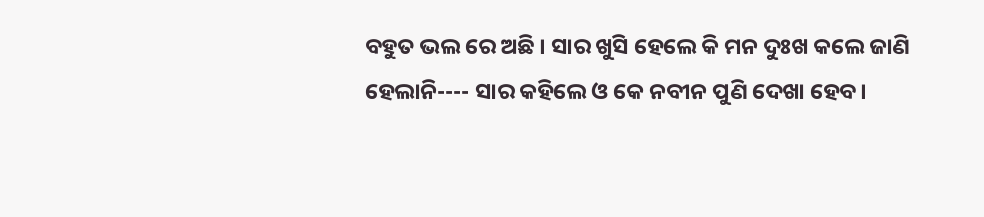ବହୁତ ଭଲ ରେ ଅଛି । ସାର ଖୁସି ହେଲେ କି ମନ ଦୁଃଖ କଲେ ଜାଣି ହେଲାନି---- ସାର କହିଲେ ଓ କେ ନବୀନ ପୁଣି ଦେଖା ହେବ।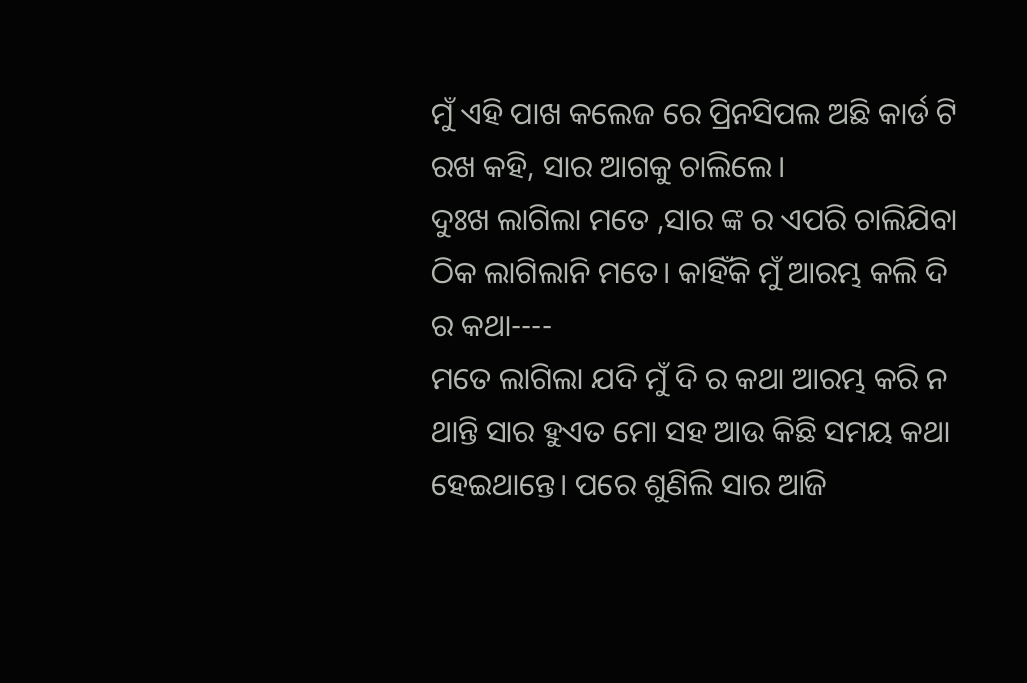ମୁଁ ଏହି ପାଖ କଲେଜ ରେ ପ୍ରିନସିପଲ ଅଛି କାର୍ଡ ଟି ରଖ କହି, ସାର ଆଗକୁ ଚାଲିଲେ।
ଦୁଃଖ ଲାଗିଲା ମତେ ,ସାର ଙ୍କ ର ଏପରି ଚାଲିଯିବା ଠିକ ଲାଗିଲାନି ମତେ। କାହିଁକି ମୁଁ ଆରମ୍ଭ କଲି ଦି ର କଥା----
ମତେ ଲାଗିଲା ଯଦି ମୁଁ ଦି ର କଥା ଆରମ୍ଭ କରି ନ ଥାନ୍ତି ସାର ହୁଏତ ମୋ ସହ ଆଉ କିଛି ସମୟ କଥା ହେଇଥାନ୍ତେ। ପରେ ଶୁଣିଲି ସାର ଆଜି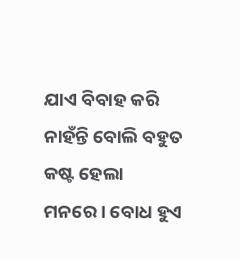ଯାଏ ବିବାହ କରି ନାହଁନ୍ତି ବୋଲି ବହୁତ କଷ୍ଟ ହେଲା ମନରେ। ବୋଧ ହୁଏ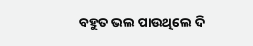ବହୁତ ଭଲ ପାଉଥିଲେ ଦି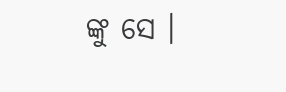ଙ୍କୁ ସେ ।